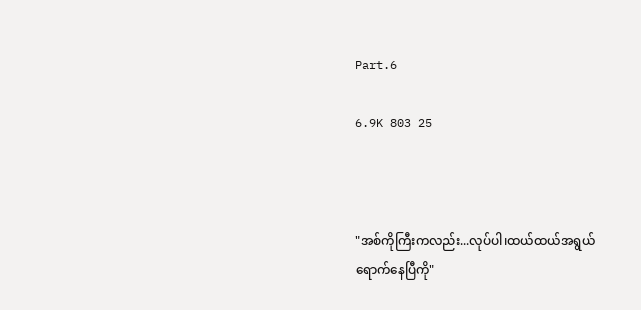Part.6

6.9K 803 25



"အစ်ကိုကြီးကလည်း...လုပ်ပါ၊ထယ်ထယ်အရွယ်
ရောက်နေပြီကို"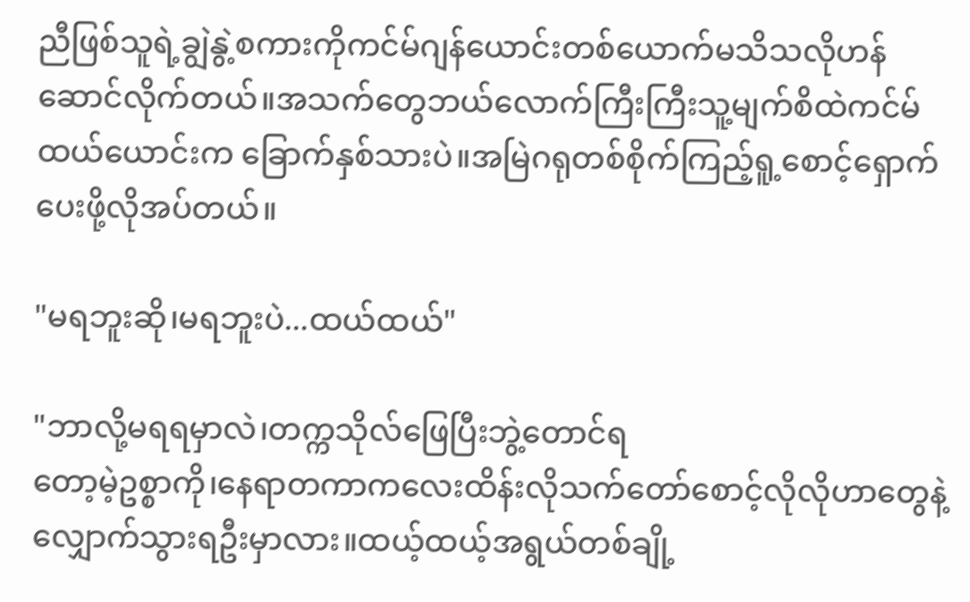ညီဖြစ်သူရဲ့ချွဲနွဲ့စကားကိုကင်မ်ဂျန်ယောင်းတစ်ယောက်မသိသလိုဟန်ဆောင်လိုက်တယ်။အသက်တွေဘယ်လောက်ကြီးကြီးသူ့မျက်စိထဲကင်မ်ထယ်ယောင်းက ခြောက်နှစ်သားပဲ။အမြဲဂရုတစ်စိုက်ကြည့်ရူ့စောင့်ရှောက်ပေးဖို့လိုအပ်တယ်။

"မရဘူးဆို၊မရဘူးပဲ...ထယ်ထယ်"

"ဘာလို့မရရမှာလဲ၊တက္ကသိုလ်ဖြေပြီးဘွဲ့တောင်ရ
တော့မဲ့ဥစ္စာကို၊နေရာတကာကလေးထိန်းလိုသက်တော်စောင့်လိုလိုဟာတွေနဲ့လျှောက်သွားရဦးမှာလား။ထယ့်ထယ့်အရွယ်တစ်ချို့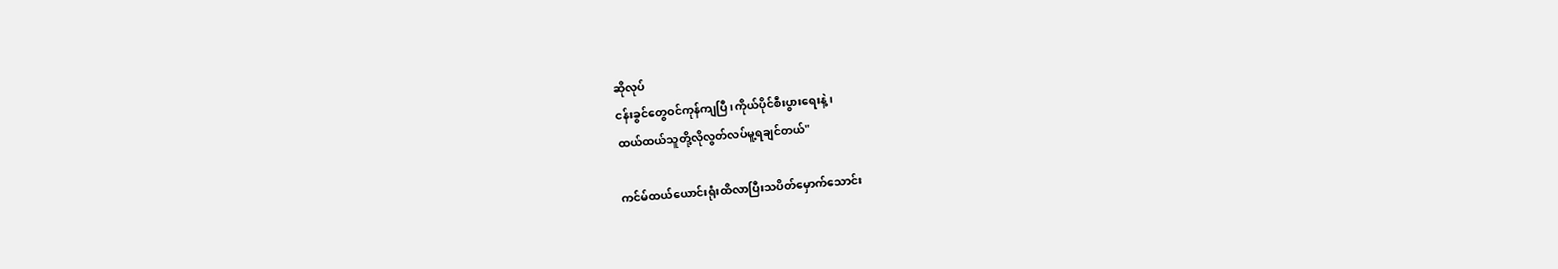ဆိုလုပ်
ငန်းခွင်တွေဝင်ကုန်ကျပြီ၊ကိုယ်ပိုင်စီးပွားရေးနဲ့၊
ထယ်ထယ်သူတို့လိုလွတ်လပ်မူ့ရချင်တယ်"

ကင်မ်ထယ်ယောင်းရုံးထိလာပြီးသပိတ်မှောက်သောင်း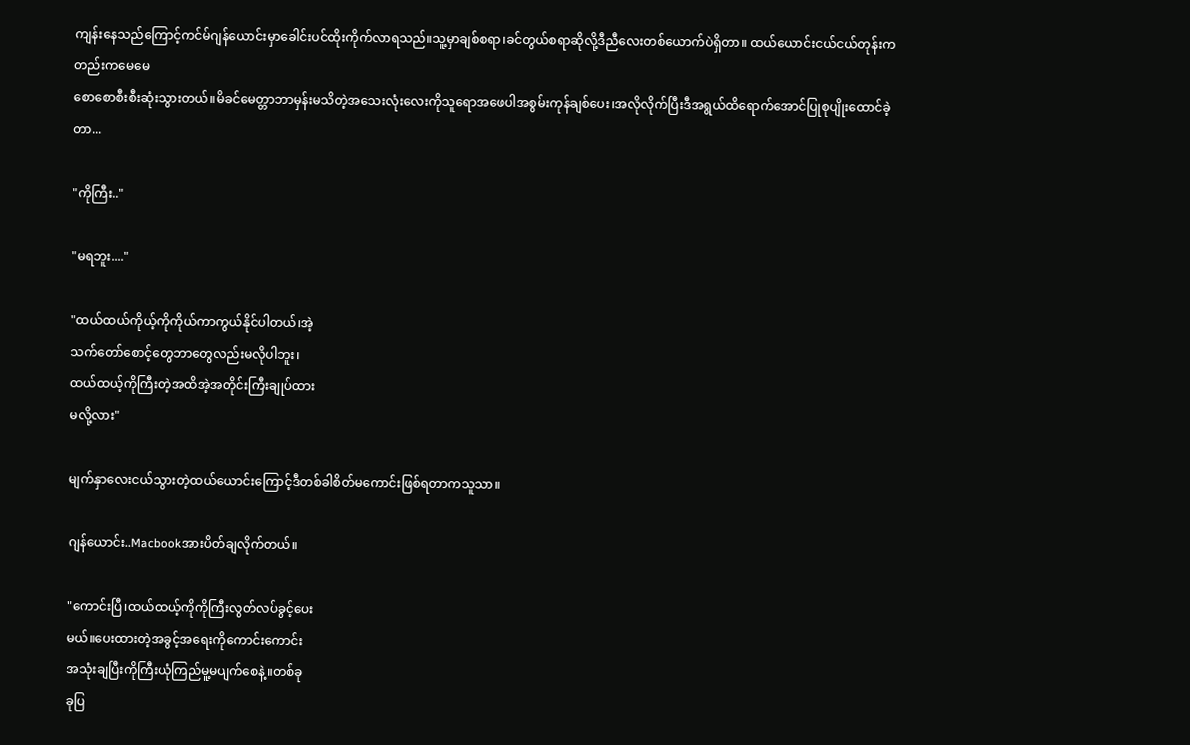ကျန်းနေသည်ကြောင့်ကင်မ်ဂျန်ယောင်းမှာခေါင်းပင်ထိုးကိုက်လာရသည်။သူ့မှာချစ်စရာ၊ခင်တွယ်စရာဆိုလို့ဒီညီလေးတစ်ယောက်ပဲရှိတာ။ ထယ်ယောင်းငယ်ငယ်တုန်းကတည်းကမေမေ
စောစောစီးစီးဆုံးသွားတယ်။မိခင်မေတ္တာဘာမှန်းမသိတဲ့အသေးလုံးလေးကိုသူရောအဖေပါအစွမ်းကုန်ချစ်ပေး၊အလိုလိုက်ပြီးဒီအရွယ်ထိရောက်အောင်ပြုစုပျိုးထောင်ခဲ့တာ...

"ကိုကြီး.."

"မရဘူး...."

"ထယ်ထယ်ကိုယ့်ကိုကိုယ်ကာကွယ်နိုင်ပါတယ်၊အဲ့
သက်တော်စောင့်တွေဘာတွေလည်းမလိုပါဘူး၊
ထယ်ထယ့်ကိုကြီးတဲ့အထိအဲ့အတိုင်းကြီးချုပ်ထား
မလို့လား"

မျက်နှာလေးငယ်သွားတဲ့ထယ်ယောင်းကြောင့်ဒီတစ်ခါစိတ်မကောင်းဖြစ်ရတာကသူသာ။

ဂျန်ယောင်း..Macbookအားပိတ်ချလိုက်တယ်။

"ကောင်းပြီ၊ထယ်ထယ့်ကိုကိုကြီးလွတ်လပ်ခွင့်ပေး
မယ်။ပေးထားတဲ့အခွင့်အရေးကိုကောင်းကောင်း
အသုံးချပြီးကိုကြီးယုံကြည်မူ့မပျက်စေနဲ့။တစ်ခု
ခုပြ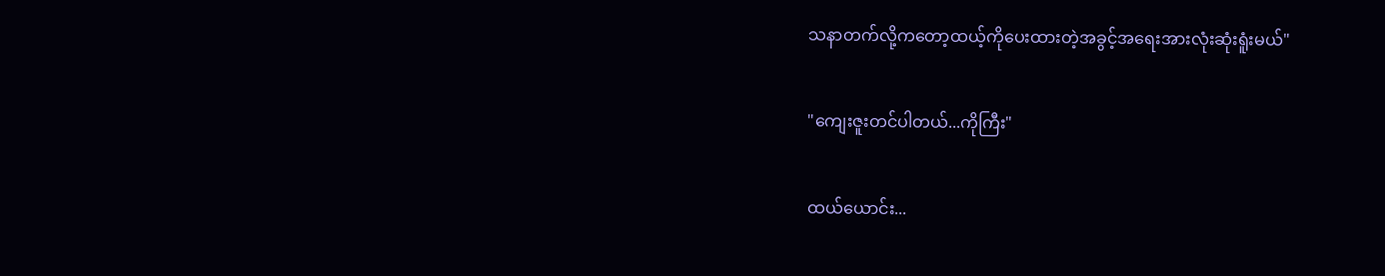သနာတက်လို့ကတော့ထယ့်ကိုပေးထားတဲ့အခွင့်အရေးအားလုံးဆုံးရူံးမယ်"

"ကျေးဇူးတင်ပါတယ်...ကိုကြီး"

ထယ်ယောင်း...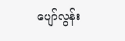ပျော်လွန်း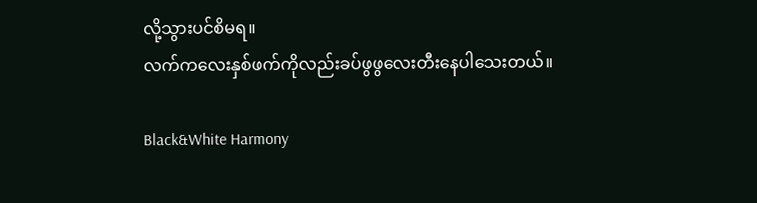လို့သွားပင်စိမရ။
လက်ကလေးနှစ်ဖက်ကိုလည်းခပ်ဖွဖွလေးတီးနေပါသေးတယ်။

Black&White Harmony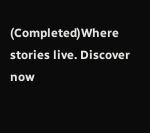(Completed)Where stories live. Discover now